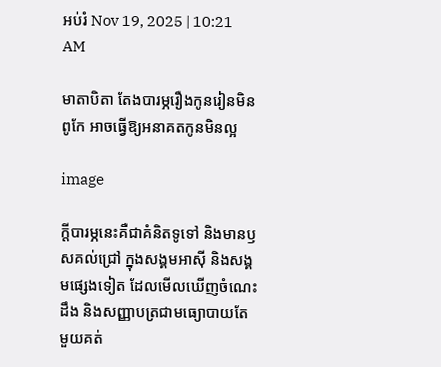អប់រំ Nov 19, 2025 | 10:21 AM

មាតាបិតា តែងបារម្ភរឿងកូនរៀនមិនពូកែ អាចធ្វើឱ្យអនាគតកូនមិនល្អ

image

ក្តីបារម្ភនេះគឺជាគំនិតទូទៅ និងមានឫសគល់ជ្រៅ ក្នុងសង្គមអាស៊ី និងសង្គមផ្សេងទៀត ដែលមើលឃើញចំណេះដឹង និងសញ្ញាបត្រជាមធ្យោបាយតែមួយគត់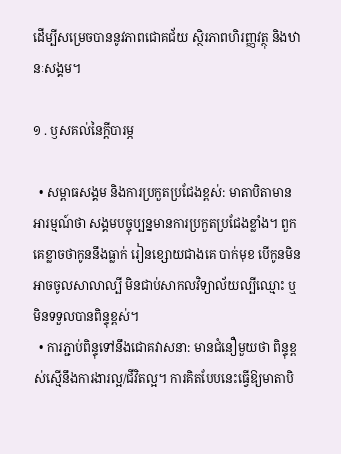ដើម្បីសម្រេចបាននូវភាពជោគជ័យ ស្ថិរភាពហិរញ្ញវត្ថុ និងឋានៈសង្គម។

១ . ឫសគល់នៃក្តីបារម្ភ

  • សម្ពាធសង្គម និងការប្រកួតប្រជែងខ្ពស់: មាតាបិតាមានអារម្មណ៍ថា សង្គមបច្ចុប្បន្នមានការប្រកួតប្រជែងខ្លាំង។ ពួកគេខ្លាចថាកូននឹងធ្លាក់ រៀនខ្សោយជាងគេ បាក់មុខ បើកូនមិនអាចចូលសាលាល្បី មិនជាប់សាកលវិទ្យាល័យល្បីឈ្មោះ ឬមិនទទួលបានពិន្ទុខ្ពស់។
  • ការភ្ជាប់ពិន្ទុទៅនឹងជោគវាសនា: មានជំនឿមួយថា ពិន្ទុខ្ពស់ស្មើនឹងការងារល្អ/ជីវិតល្អ។ ការគិតបែបនេះធ្វើឱ្យមាតាបិ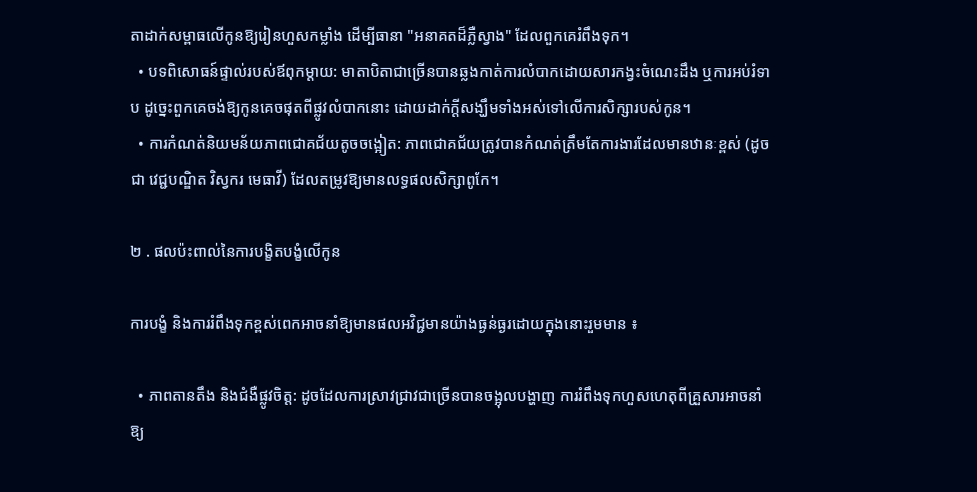តាដាក់សម្ពាធលើកូនឱ្យរៀនហួសកម្លាំង ដើម្បីធានា "អនាគតដ៏ភ្លឺស្វាង" ដែលពួកគេរំពឹងទុក។
  • បទពិសោធន៍ផ្ទាល់របស់ឪពុកម្តាយ: មាតាបិតាជាច្រើនបានឆ្លងកាត់ការលំបាកដោយសារកង្វះចំណេះដឹង ឬការអប់រំទាប ដូច្នេះពួកគេចង់ឱ្យកូនគេចផុតពីផ្លូវលំបាកនោះ ដោយដាក់ក្តីសង្ឃឹមទាំងអស់ទៅលើការសិក្សារបស់កូន។
  • ការកំណត់និយមន័យភាពជោគជ័យតូចចង្អៀត: ភាពជោគជ័យត្រូវបានកំណត់ត្រឹមតែការងារដែលមានឋានៈខ្ពស់ (ដូចជា វេជ្ជបណ្ឌិត វិស្វករ មេធាវី) ដែលតម្រូវឱ្យមានលទ្ធផលសិក្សាពូកែ។

២ . ផលប៉ះពាល់នៃការបង្ខិតបង្ខំលើកូន

ការបង្ខំ និងការរំពឹងទុកខ្ពស់ពេកអាចនាំឱ្យមានផលអវិជ្ជមានយ៉ាងធ្ងន់ធ្ងរដោយក្នុងនោះរួមមាន ៖

  • ភាពតានតឹង និងជំងឺផ្លូវចិត្ត: ដូចដែលការស្រាវជ្រាវជាច្រើនបានចង្អុលបង្ហាញ ការរំពឹងទុកហួសហេតុពីគ្រួសារអាចនាំឱ្យ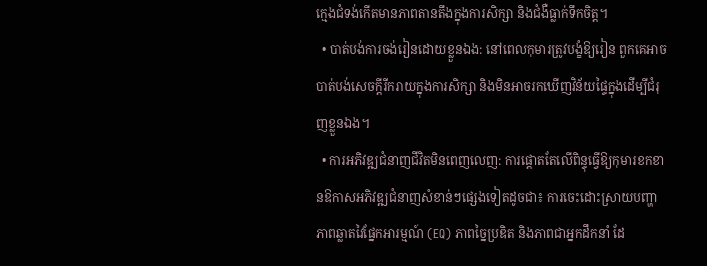ក្មេងជំទង់កើតមានភាពតានតឹងក្នុងការសិក្សា និងជំងឺធ្លាក់ទឹកចិត្ត។
  • បាត់បង់ការចង់រៀនដោយខ្លួនឯង: នៅពេលកុមារត្រូវបង្ខំឱ្យរៀន ពួកគេអាចបាត់បង់សេចក្ដីរីករាយក្នុងការសិក្សា និងមិនអាចរកឃើញវិន័យផ្ទៃក្នុងដើម្បីជំរុញខ្លួនឯង។
  • ការអភិវឌ្ឍជំនាញជីវិតមិនពេញលេញ: ការផ្តោតតែលើពិន្ទុធ្វើឱ្យកុមារខកខានឱកាសអភិវឌ្ឍជំនាញសំខាន់ៗផ្សេងទៀតដូចជា៖ ការចេះដោះស្រាយបញ្ហា ភាពឆ្លាតវៃផ្នែកអារម្មណ៍ (EQ) ភាពច្នៃប្រឌិត និងភាពជាអ្នកដឹកនាំ ដែ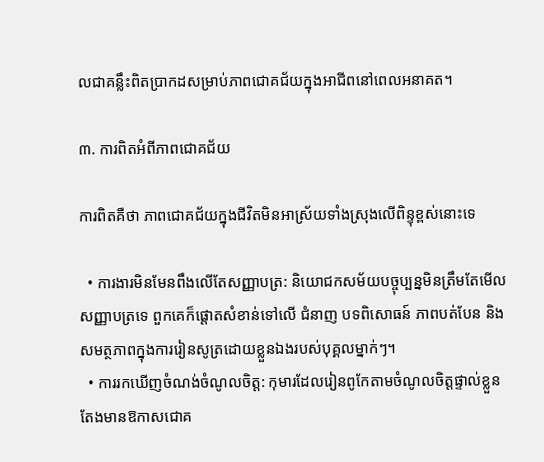លជាគន្លឹះពិតប្រាកដសម្រាប់ភាពជោគជ័យក្នុងអាជីពនៅពេលអនាគត។

៣. ការពិតអំពីភាពជោគជ័យ

ការពិតគឺថា ភាពជោគជ័យក្នុងជីវិតមិនអាស្រ័យទាំងស្រុងលើពិន្ទុខ្ពស់នោះទេ

  • ការងារមិនមែនពឹងលើតែសញ្ញាបត្រ: និយោជកសម័យបច្ចុប្បន្នមិនត្រឹមតែមើលសញ្ញាបត្រទេ ពួកគេក៏ផ្តោតសំខាន់ទៅលើ ជំនាញ បទពិសោធន៍ ភាពបត់បែន និងសមត្ថភាពក្នុងការរៀនសូត្រដោយខ្លួនឯងរបស់បុគ្គលម្នាក់ៗ។
  • ការរកឃើញចំណង់ចំណូលចិត្ត: កុមារដែលរៀនពូកែតាមចំណូលចិត្តផ្ទាល់ខ្លួន តែងមានឱកាសជោគ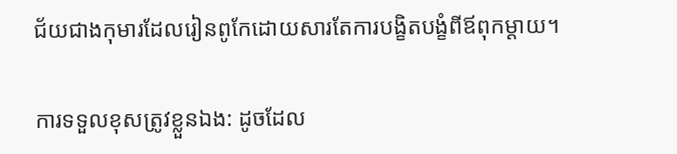ជ័យជាងកុមារដែលរៀនពូកែដោយសារតែការបង្ខិតបង្ខំពីឪពុកម្តាយ។

ការទទួលខុសត្រូវខ្លួនឯង: ដូចដែល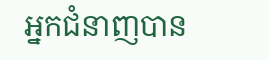អ្នកជំនាញបាន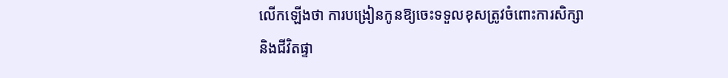លើកឡើងថា ការបង្រៀនកូនឱ្យចេះទទួលខុសត្រូវចំពោះការសិក្សា និងជីវិតផ្ទា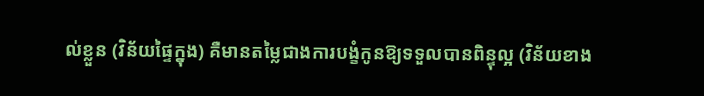ល់ខ្លួន (វិន័យផ្ទៃក្នុង) គឺមានតម្លៃជាងការបង្ខំកូនឱ្យទទួលបានពិន្ទុល្អ (វិន័យខាង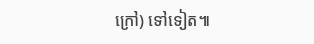ក្រៅ) ទៅទៀត៕